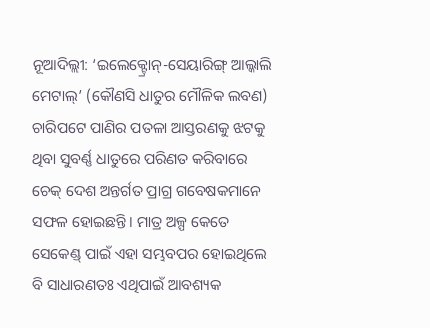ନୂଆଦିଲ୍ଲୀ: ‘ଇଲେକ୍ଟ୍ରୋନ୍-ସେୟାରିଙ୍ଗ୍ ଆଲ୍କାଲି ମେଟାଲ୍’ (କୌଣସି ଧାତୁର ମୌଳିକ ଲବଣ) ଚାରିପଟେ ପାଣିର ପତଳା ଆସ୍ତରଣକୁ ଝଟକୁ ଥିବା ସୁବର୍ଣ୍ଣ ଧାତୁରେ ପରିଣତ କରିବାରେ ଚେକ୍ ଦେଶ ଅନ୍ତର୍ଗତ ପ୍ରାଗ୍ର ଗବେଷକମାନେ ସଫଳ ହୋଇଛନ୍ତି। ମାତ୍ର ଅଳ୍ପ କେତେ ସେକେଣ୍ଡ୍ ପାଇଁ ଏହା ସମ୍ଭବପର ହୋଇଥିଲେ ବି ସାଧାରଣତଃ ଏଥିପାଇଁ ଆବଶ୍ୟକ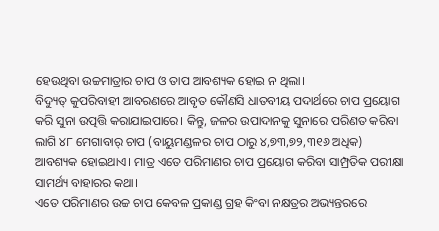ହେଉଥିବା ଉଚ୍ଚମାତ୍ରାର ଚାପ ଓ ତାପ ଆବଶ୍ୟକ ହୋଇ ନ ଥିଲା।
ବିଦ୍ୟୁତ୍ କୁପରିବାହୀ ଆବରଣରେ ଆବୃତ କୌଣସି ଧାତବୀୟ ପଦାର୍ଥରେ ଚାପ ପ୍ରୟୋଗ କରି ସୁନା ଉତ୍ପତ୍ତି କରାଯାଇପାରେ। କିନ୍ତୁ, ଜଳର ଉପାଦାନକୁ ସୁନାରେ ପରିଣତ କରିବା ଲାଗି ୪୮ ମେଗାବାର୍ ଚାପ (ବାୟୁମଣ୍ଡଳର ଚାପ ଠାରୁ ୪,୭୩,୭୨,୩୧୬ ଅଧିକ) ଆବଶ୍ୟକ ହୋଇଥାଏ। ମାତ୍ର ଏତେ ପରିମାଣର ଚାପ ପ୍ରୟୋଗ କରିବା ସାମ୍ପ୍ରତିକ ପରୀକ୍ଷା ସାମର୍ଥ୍ୟ ବାହାରର କଥା।
ଏତେ ପରିମାଣର ଉଚ୍ଚ ଚାପ କେବଳ ପ୍ରକାଣ୍ଡ ଗ୍ରହ କିଂବା ନକ୍ଷତ୍ରର ଅଭ୍ୟନ୍ତରରେ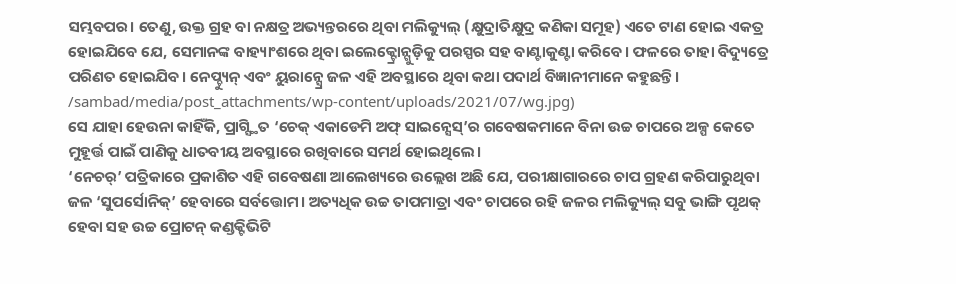ସମ୍ଭବପର। ତେଣୁ, ଉକ୍ତ ଗ୍ରହ ବା ନକ୍ଷତ୍ର ଅଭ୍ୟନ୍ତରରେ ଥିବା ମଲିକ୍ୟୁଲ୍ (କ୍ଷୁଦ୍ରାତିକ୍ଷୁଦ୍ର କଣିକା ସମୂହ) ଏତେ ଟାଣ ହୋଇ ଏକତ୍ର ହୋଇଯିବେ ଯେ, ସେମାନଙ୍କ ବାହ୍ୟାଂଶରେ ଥିବା ଇଲେକ୍ଟ୍ରୋନ୍ଗୁଡ଼ିକୁ ପରସ୍ପର ସହ ବାଣ୍ଟାକୁଣ୍ଟା କରିବେ। ଫଳରେ ତାହା ବିଦ୍ୟୁତ୍ରେ ପରିଣତ ହୋଇଯିବ। ନେପ୍ଚ୍ୟୁନ୍ ଏବଂ ୟୁରାନ୍ସ୍ରେ ଜଳ ଏହି ଅବସ୍ଥାରେ ଥିବା କଥା ପଦାର୍ଥ ବିଜ୍ଞାନୀମାନେ କହୁଛନ୍ତି।
/sambad/media/post_attachments/wp-content/uploads/2021/07/wg.jpg)
ସେ ଯାହା ହେଉନା କାହିଁକି, ପ୍ରାଗ୍ସ୍ଥିତ ‘ଚେକ୍ ଏକାଡେମି ଅଫ୍ ସାଇନ୍ସେସ୍’ର ଗବେଷକମାନେ ବିନା ଉଚ୍ଚ ଚାପରେ ଅଳ୍ପ କେତେ ମୁହୂର୍ତ୍ତ ପାଇଁ ପାଣିକୁ ଧାତବୀୟ ଅବସ୍ଥାରେ ରଖିବାରେ ସମର୍ଥ ହୋଇଥିଲେ।
‘ନେଚର୍’ ପତ୍ରିକାରେ ପ୍ରକାଶିତ ଏହି ଗବେଷଣା ଆଲେଖ୍ୟରେ ଉଲ୍ଲେଖ ଅଛି ଯେ, ପରୀକ୍ଷାଗାରରେ ଚାପ ଗ୍ରହଣ କରିପାରୁଥିବା ଜଳ ‘ସୁପର୍ସୋନିକ୍’ ହେବାରେ ସର୍ବତ୍ତୋମ। ଅତ୍ୟଧିକ ଉଚ୍ଚ ତାପମାତ୍ରା ଏବଂ ଚାପରେ ରହି ଜଳର ମଲିକ୍ୟୁଲ୍ ସବୁ ଭାଙ୍ଗି ପୃଥକ୍ ହେବା ସହ ଉଚ୍ଚ ପ୍ରୋଟନ୍ କଣ୍ଡକ୍ଟିଭିଟି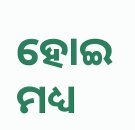ହୋଇ ମଧ୍ୟ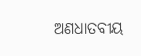ଅଣଧାତବୀୟ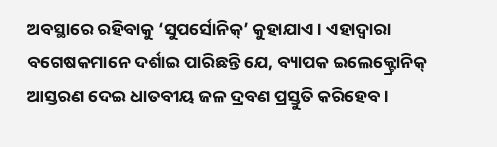ଅବସ୍ଥାରେ ରହିବାକୁ ‘ସୁପର୍ସୋନିକ୍’ କୁହାଯାଏ। ଏହାଦ୍ବାରା ବଗେଷକମାନେ ଦର୍ଶାଇ ପାରିଛନ୍ତି ଯେ, ବ୍ୟାପକ ଇଲେକ୍ଟ୍ରୋନିକ୍ ଆସ୍ତରଣ ଦେଇ ଧାତବୀୟ ଜଳ ଦ୍ରବଣ ପ୍ରସ୍ତୁତି କରିହେବ।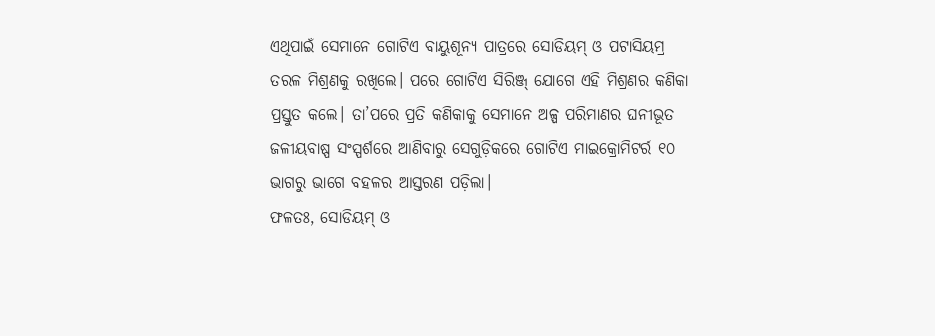ଏଥିପାଇଁ ସେମାନେ ଗୋଟିଏ ବାୟୁଶୂନ୍ୟ ପାତ୍ରରେ ସୋଡିୟମ୍ ଓ ପଟାସିୟମ୍ର ତରଳ ମିଶ୍ରଣକୁ ରଖିଲେ। ପରେ ଗୋଟିଏ ସିରିଞ୍ଜ୍ ଯୋଗେ ଏହି ମିଶ୍ରଣର କଣିକା ପ୍ରସ୍ତୁତ କଲେ। ତା’ପରେ ପ୍ରତି କଣିକାକୁ ସେମାନେ ଅଳ୍ପ ପରିମାଣର ଘନୀଭୂତ ଜଳୀୟବାଷ୍ପ ସଂସ୍ପର୍ଶରେ ଆଣିବାରୁ ସେଗୁଡ଼ିକରେ ଗୋଟିଏ ମାଇକ୍ରୋମିଟର୍ର ୧୦ ଭାଗରୁ ଭାଗେ ବହଳର ଆସ୍ତରଣ ପଡ଼ିଲା।
ଫଳତଃ, ସୋଡିୟମ୍ ଓ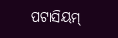ପଟାସିୟମ୍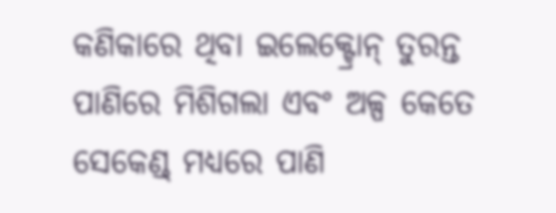କଣିକାରେ ଥିବା ଇଲେକ୍ଟ୍ରୋନ୍ ତୁରନ୍ତ ପାଣିରେ ମିଶିଗଲା ଏବଂ ଅଳ୍ପ କେତେ ସେକେଣ୍ଡ୍ ମଧ୍ୟରେ ପାଣି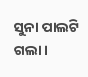ସୁନା ପାଲଟି ଗଲା।